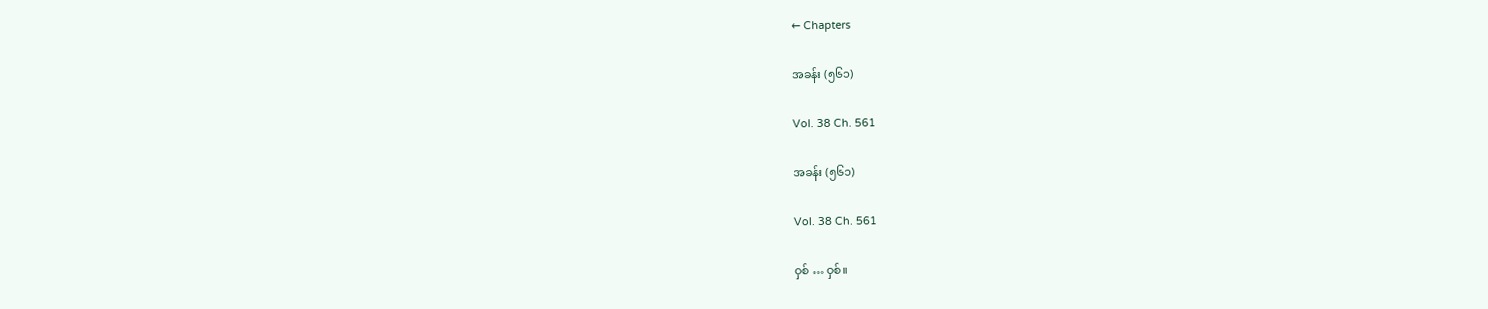← Chapters

အခန်း (၅၆၁)

Vol. 38 Ch. 561

အခန်း (၅၆၁)

Vol. 38 Ch. 561

ဝှစ် … ဝှစ်။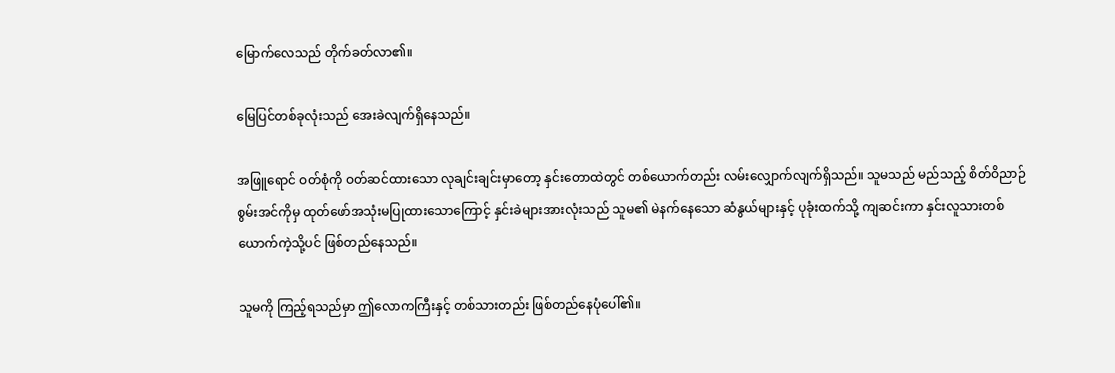မြောက်လေသည် တိုက်ခတ်လာ၏။

မြေပြင်တစ်ခုလုံးသည် အေးခဲလျက်ရှိနေသည်။

အဖြူရောင် ဝတ်စုံကို ဝတ်ဆင်ထားသော လုချင်းချင်းမှာတော့ နှင်းတောထဲတွင် တစ်ယောက်တည်း လမ်းလျှောက်လျက်ရှိသည်။ သူမသည် မည်သည့် စိတ်ဝိညာဉ်စွမ်းအင်ကိုမှ ထုတ်ဖော်အသုံးမပြုထားသောကြောင့် နှင်းခဲများအားလုံးသည် သူမ၏ မဲနက်နေသော ဆံနွယ်များနှင့် ပုခုံးထက်သို့ ကျဆင်းကာ နှင်းလူသားတစ်ယောက်ကဲ့သို့ပင် ဖြစ်တည်နေသည်။

သူမကို ကြည့်ရသည်မှာ ဤလောကကြီးနှင့် တစ်သားတည်း ဖြစ်တည်နေပုံပေါ်၏။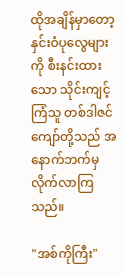ထိုအချိန်မှာတော့ နှင်းဝံပုလွေများကို စီးနင်းထားသော သိုင်းကျင့်ကြံသူ တစ်ဒါဇင်ကျော်တို့သည် အနောက်ဘက်မှ လိုက်လာကြသည်။

"အစ်ကိုကြီး"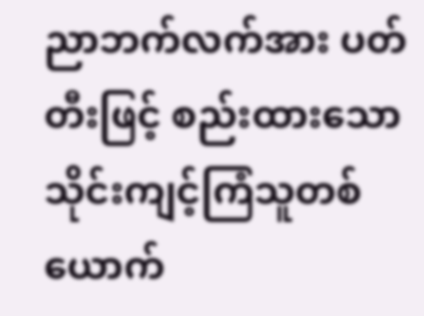ညာဘက်လက်အား ပတ်တီးဖြင့် စည်းထားသော သိုင်းကျင့်ကြံသူတစ်ယောက်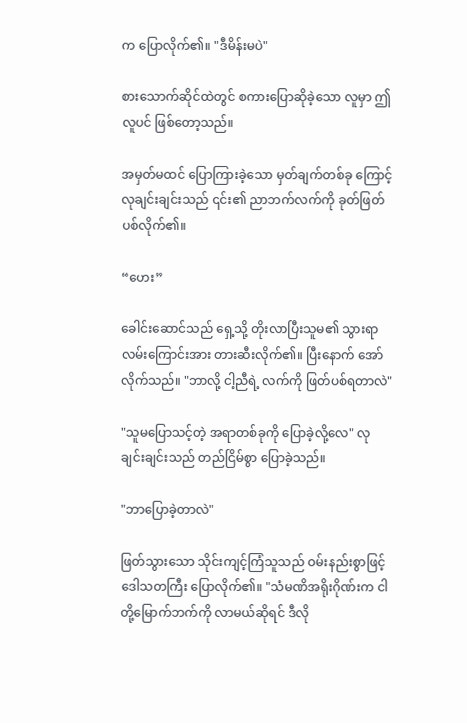က ပြောလိုက်၏။ "ဒီမိန်းမပဲ"

စားသောက်ဆိုင်ထဲတွင် စကားပြောဆိုခဲ့သော လူမှာ ဤလူပင် ဖြစ်တော့သည်။

အမှတ်မထင် ပြောကြားခဲ့သော မှတ်ချက်တစ်ခု ကြောင့် လုချင်းချင်းသည် ၎င်း၏ ညာဘက်လက်ကို ခုတ်ဖြတ်ပစ်လိုက်၏။

“ဟေး”

ခေါင်းဆောင်သည် ရှေ့သို့ တိုးလာပြီးသူမ၏ သွားရာလမ်းကြောင်းအား တားဆီးလိုက်၏။ ပြီးနောက် အော်လိုက်သည်။ "ဘာလို့ ငါ့ညီရဲ့ လက်ကို ဖြတ်ပစ်ရတာလဲ"

"သူမပြောသင့်တဲ့ အရာတစ်ခုကို ပြောခဲ့လို့လေ" လုချင်းချင်းသည် တည်ငြိမ်စွာ ပြောခဲ့သည်။

"ဘာပြောခဲ့တာလဲ"

ဖြတ်သွားသော သိုင်းကျင့်ကြံသူသည် ဝမ်းနည်းစွာဖြင့် ဒေါသတကြီး ပြောလိုက်၏။ "သံမဏိအရိုးဂိုဏ်းက ငါတို့မြောက်ဘက်ကို လာမယ်ဆိုရင် ဒီလို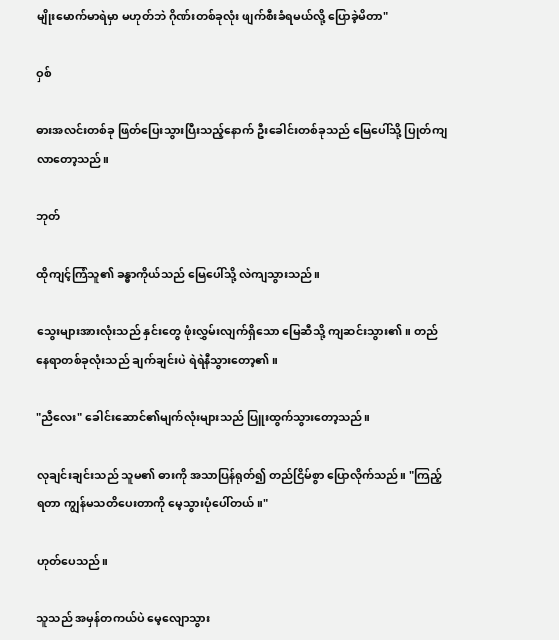မျိုးမောက်မာရဲမှာ မဟုတ်ဘဲ ဂိုဏ်းတစ်ခုလုံး ဖျက်စီးခံရမယ်လို့ ပြောခဲ့မိတာ"

ဝှစ်

ဓားအလင်းတစ်ခု ဖြတ်ပြေးသွားပြီးသည့်နောက် ဦးခေါင်းတစ်ခုသည် မြေပေါ်သို့ ပြုတ်ကျလာတော့သည်။

ဘုတ်

ထိုကျင့်ကြံသူ၏ ခန္ဓာကိုယ်သည် မြေပေါ်သို့ လဲကျသွားသည်။

သွေးများအားလုံးသည် နှင်းတွေ ဖုံးလွှမ်းလျက်ရှိသော မြေဆီသို့ ကျဆင်းသွား၏။ တည်နေရာတစ်ခုလုံးသည် ချက်ချင်းပဲ ရဲရဲနီသွားတော့၏။

"ညီလေး" ခေါင်းဆောင်၏မျက်လုံးများသည် ပြူးထွက်သွားတော့သည်။

လုချင်းချင်းသည် သူမ၏ ဓားကို အသာပြန်ရုတ်၍ တည်ငြိမ်စွာ ပြောလိုက်သည်။ "ကြည့်ရတာ ကျွန်မသတိပေးတာကို မေ့သွားပုံပေါ်တယ်။"

ဟုတ်ပေသည်။

သူသည် အမှန်တကယ်ပဲ မေ့လျောသွား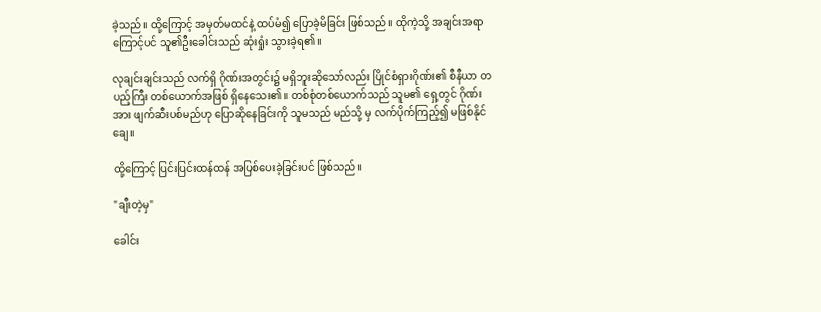ခဲ့သည်။ ထို့ကြောင့် အမှတ်မထင်နဲ့ ထပ်မံ၍ ပြောခဲ့မိခြင်း ဖြစ်သည်။ ထိုကဲ့သို့ အချင်းအရာကြောင့်ပင် သူ၏ဦးခေါင်းသည် ဆုံးရှုံး သွားခဲ့ရ၏။

လုချင်းချင်းသည် လက်ရှိ ဂိုဏ်းအတွင်း၌ မရှိဘူးဆိုသော်လည်း ပြိုင်စံရှားဂိုဏ်း၏ စီနီယာ တပည့်ကြီး တစ်ယောက်အဖြစ် ရှိနေသေး၏။ တစ်စုံတစ်ယောက်သည် သူမ၏ ရှေ့တွင် ဂိုဏ်းအား ဖျက်ဆီးပစ်မည်ဟု ပြောဆိုနေခြင်းကို သူမသည် မည်သို့ မှ လက်ပိုက်ကြည့်၍ မဖြစ်နိုင်ချေ။

ထို့ကြောင့် ပြင်းပြင်းထန်ထန် အပြစ်ပေးခဲ့ခြင်းပင် ဖြစ်သည်။

"ချီးတဲ့မှ"

ခေါင်း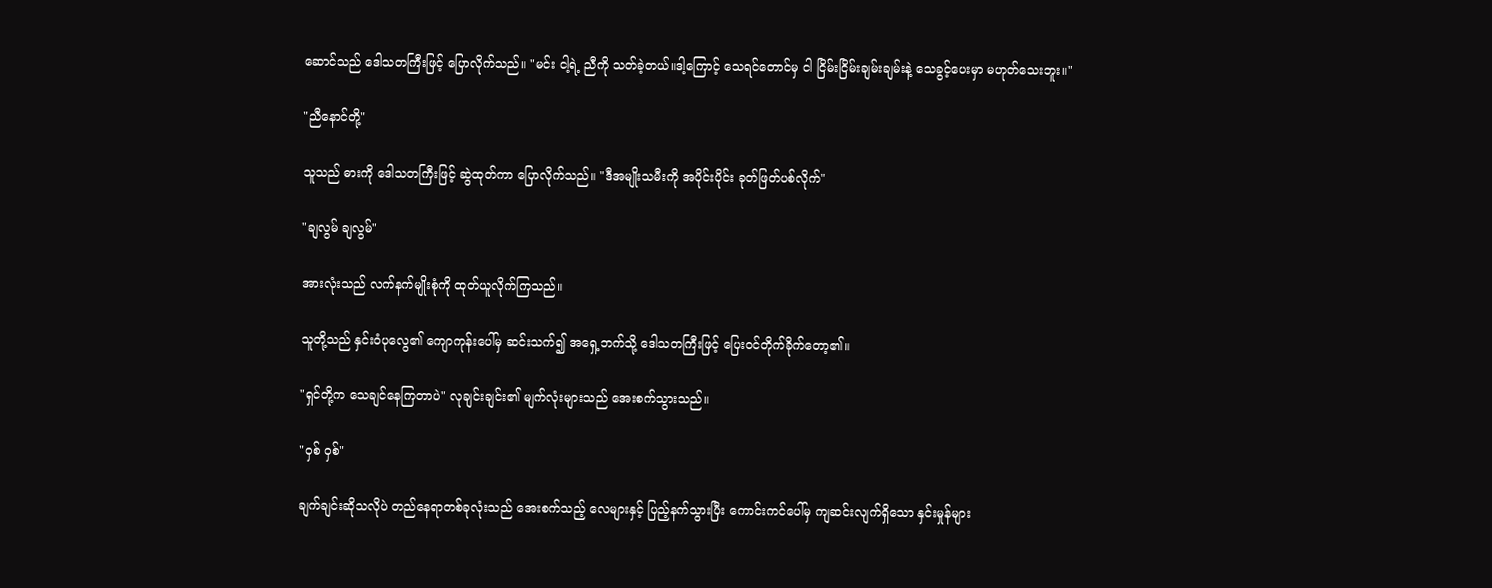ဆောင်သည် ဒေါသတကြီးဖြင့် ပြောလိုက်သည်။ "မင်း ငါ့ရဲ့ ညီကို သတ်ခဲ့တယ်။ဒါ့ကြောင့် သေရင်တောင်မှ ငါ ငြိမ်းငြိမ်းချမ်းချမ်းနဲ့ သေခွင့်ပေးမှာ မဟုတ်သေးဘူး။"

"ညီနောင်တို့"

သူသည် ဓားကို ဒေါသတကြီးဖြင့် ဆွဲထုတ်ကာ ပြောလိုက်သည်။ "ဒီအမျိုးသမီးကို အပိုင်းပိုင်း ခုတ်ဖြတ်ပစ်လိုက်"

"ချလွမ် ချလွမ်"

အားလုံးသည် လက်နက်မျိုးစုံကို ထုတ်ယူလိုက်ကြသည်။

သူတို့သည် နှင်းဝံပုလွေ၏ ကျောကုန်းပေါ်မှ ဆင်းသက်၍ အရှေ့ဘက်သို့ ဒေါသတကြီးဖြင့် ပြေးဝင်တိုက်ခိုက်တော့၏။

"ရှင်တို့က သေချင်နေကြတာပဲ" လုချင်းချင်း၏ မျက်လုံးများသည် အေးစက်သွားသည်။

"ဝှစ် ဝှစ်"

ချက်ချင်းဆိုသလိုပဲ တည်နေရာတစ်ခုလုံးသည် အေးစက်သည့် လေများနှင့် ပြည့်နက်သွားပြီး ကောင်းကင်ပေါ်မှ ကျဆင်းလျက်ရှိသော နှင်းမှုန်များ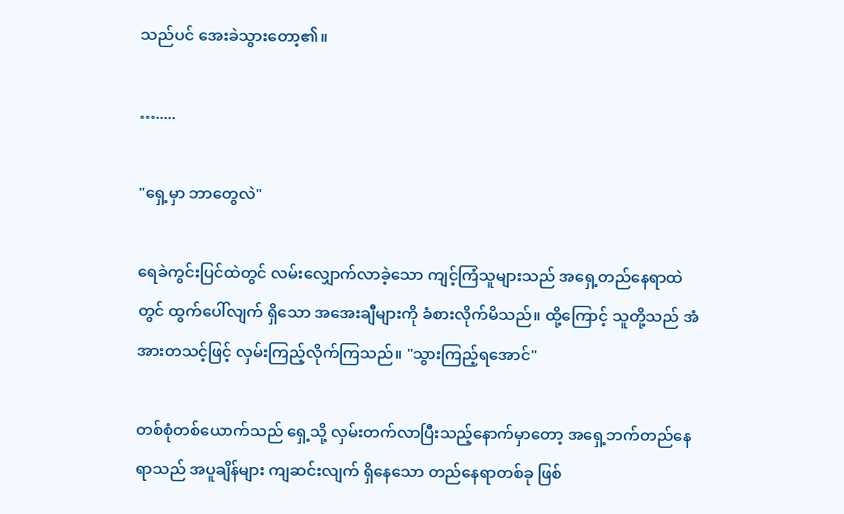သည်ပင် အေးခဲသွားတော့၏။

….....

"ရှေ့မှာ ဘာတွေလဲ"

ရေခဲကွင်းပြင်ထဲတွင် ‌လမ်းလျှောက်လာခဲ့သော ကျင့်ကြံသူများသည် အရှေ့တည်နေရာထဲတွင် ထွက်ပေါ်လျက် ရှိသော အအေးချီများကို ခံစားလိုက်မိသည်။ ထို့ကြောင့် သူတို့သည် အံအားတသင့်ဖြင့် လှမ်းကြည့်လိုက်ကြသည်။ "သွားကြည့်ရအောင်"

တစ်စုံတစ်ယောက်သည် ရှေ့သို့ လှမ်းတက်လာပြီးသည့်နောက်မှာတော့ အရှေ့ဘက်တည်နေရာသည် အပူချိန်များ ကျဆင်းလျက် ရှိနေသော တည်နေရာတစ်ခု ဖြစ်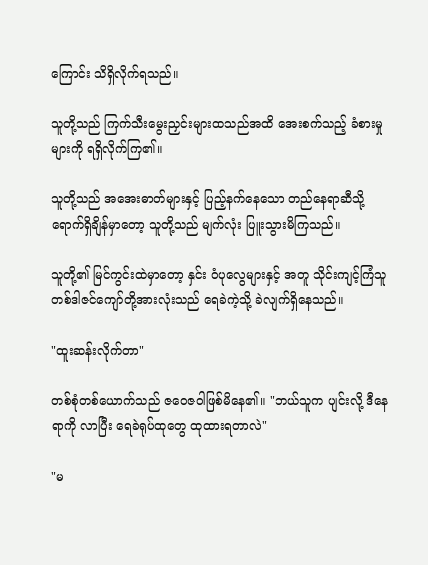ကြောင်း သိရှိလိုက်ရသည်။

သူတို့သည် ကြက်သီးမွေးညှင်းများထသည်အထိ အေးစက်သည့် ခံစားမှုများကို ရရှိလိုက်ကြ၏။

သူတို့သည် အအေးဓာတ်များနှင့် ပြည့်နက်နေသော တည်နေရာဆီသို့ ရောက်ရှိချိန်မှာတော့ သူတို့သည် မျက်လုံး ပြူးသွားမိကြသည်။

သူတို့၏ မြင်ကွင်းထဲမှာတော့ နှင်း ဝံပုလွေများနှင့် အတူ သိုင်းကျင့်ကြံသူ တစ်ဒါဇင်ကျော်တို့အားလုံးသည် ရေခဲကဲ့သို့ ခဲလျက်ရှိနေသည်။

"ထူးဆန်းလိုက်တာ"

တစ်စုံတစ်ယောက်သည် ဇဝေဇဝါဖြစ်မိနေ၏။ "ဘယ်သူက ပျင်းလို့ ဒီနေရာကို လာပြီး ရေခဲရုပ်ထုတွေ ထုထားရတာလဲ"

"မ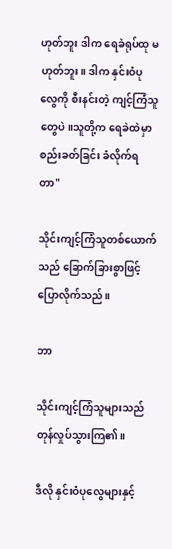ဟုတ်ဘူး ဒါက ရေခဲရုပ်ထု မဟုတ်ဘူး။ ဒါက နှင်းဝံပုလွေကို စီးနင်းတဲ့ ကျင့်ကြံသူတွေပဲ။သူတို့က ရေခဲထဲမှာ စည်းခတ်ခြင်း ခံလိုက်ရတာ"

သိုင်းကျင့်ကြံသူတစ်ယောက်သည် ခြောက်ခြားစွာဖြင့် ပြောလိုက်သည်။

ဘာ

သိုင်းကျင့်ကြံသူများသည် တုန်လှုပ်သွားကြ၏။

ဒီလို နှင်းဝံပုလွေများနှင့်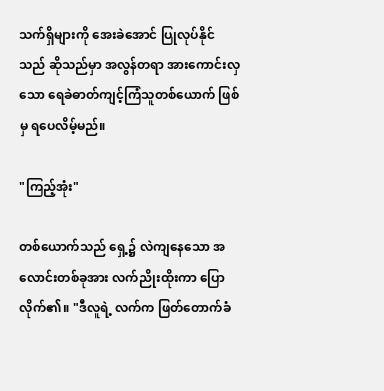သက်ရှိများကို အေးခဲအောင် ပြုလုပ်နိုင်သည် ဆိုသည်မှာ အလွန်တရာ အားကောင်းလှသော ရေခဲဓာတ်ကျင့်ကြံသူတစ်ယောက် ဖြစ်မှ ရပေလိမ့်မည်။

"ကြည့်အုံး"

တစ်ယောက်သည် ရှေ့၌ လဲကျနေသော အလောင်းတစ်ခုအား လက်ညိုးထိုးကာ ပြောလိုက်၏။ "ဒီလူရဲ့ လက်က ဖြတ်တောက်ခံ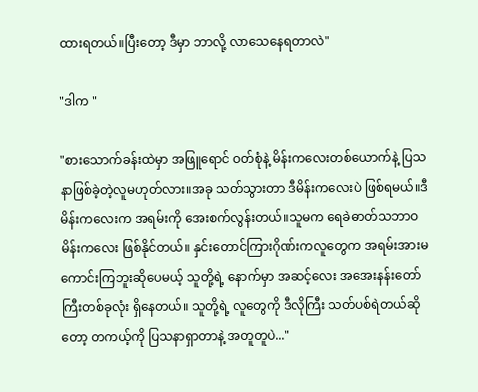ထားရတယ်။ပြီးတော့ ဒီမှာ ဘာလို့ လာသေနေရတာလဲ"

"ဒါက "

"စားသောက်ခန်းထဲမှာ အဖြူရောင် ဝတ်စုံနဲ့ မိန်းကလေးတစ်ယောက်နဲ့ ပြသနာဖြစ်ခဲ့တဲ့လူမဟုတ်လား။အခု သတ်သွားတာ ဒီမိန်းကလေးပဲ ဖြစ်ရမယ်။ဒီမိန်းကလေးက အရမ်းကို အေးစက်လွန်းတယ်။သူမက ရေခဲဓာတ်သဘာဝ မိန်းကလေး ဖြစ်နိုင်တယ်။ နှင်းတောင်ကြားဂိုဏ်းကလူတွေက အရမ်းအားမကောင်းကြဘူးဆိုပေမယ့် သူတို့ရဲ့ နောက်မှာ အဆင့်လေး အအေးနန်းတော် ကြီးတစ်ခုလုံး ရှိနေတယ်။ သူတို့ရဲ့ လူတွေကို ဒီလိုကြီး သတ်ပစ်ရဲတယ်ဆိုတော့ တကယ့်ကို ပြသနာရှာတာနဲ့ အတူတူပဲ..."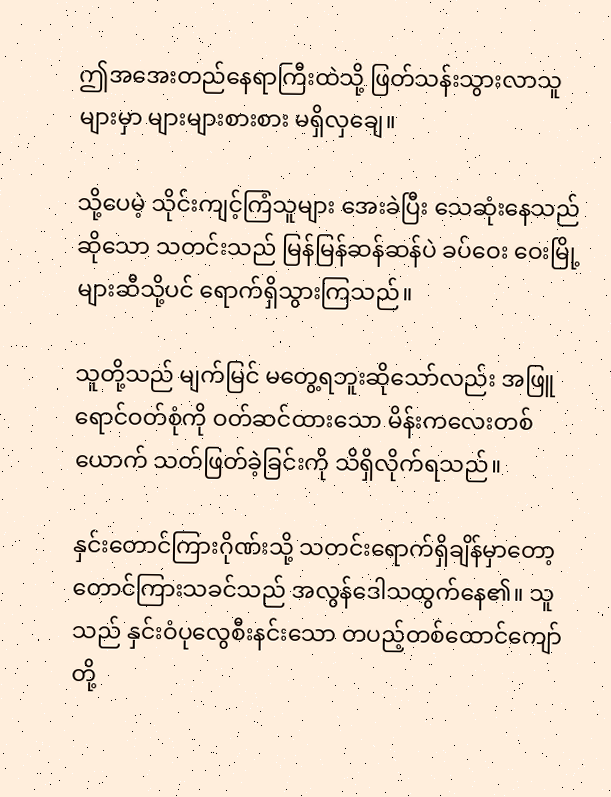ဤအအေးတည်နေရာကြီးထဲသို့ ဖြတ်သန်းသွားလာသူများမှာ များများစားစား မရှိလှချေ။

သို့ပေမဲ့ သိုင်းကျင့်ကြံသူများ အေးခဲပြီး သေဆုံးနေသည်ဆိုသော သတင်းသည် မြန်မြန်ဆန်ဆန်ပဲ ခပ်ဝေး ဝေးမြို့များဆီသို့ပင် ရောက်ရှိသွားကြသည်။

သူတို့သည် မျက်မြင် မတွေ့ရဘူးဆိုသော်လည်း အဖြူရောင်ဝတ်စုံကို ဝတ်ဆင်ထားသော မိန်းကလေးတစ်ယောက် သတ်ဖြတ်ခဲ့ခြင်းကို သိရှိလိုက်ရသည်။

နှင်းတောင်ကြားဂိုဏ်းသို့ သတင်းရောက်ရှိချိန်မှာတော့ တောင်ကြားသခင်သည် အလွန်ဒေါသထွက်နေ၏။ သူသည် နှင်းဝံပု‌လွေစီးနင်း‌သော တပည့်တစ်ထောင်ကျော်တို့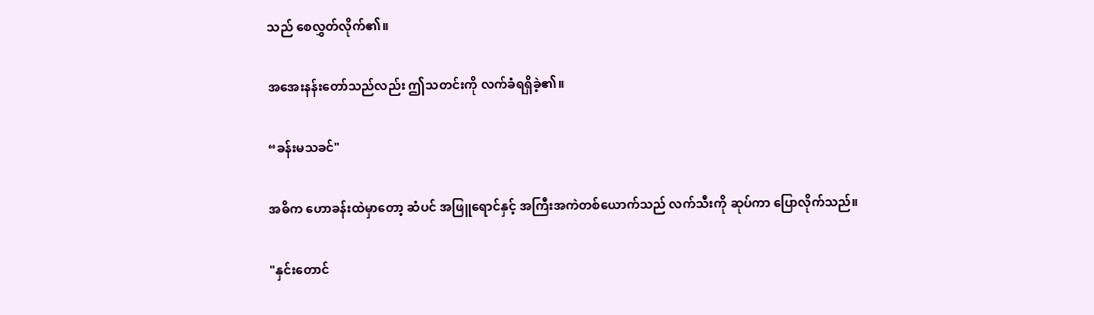သည် စေလွှတ်လိုက်၏။

အအေးနန်းတော်သည်လည်း ဤသတင်းကို လက်ခံရရှိခဲ့၏။

“ခန်းမသခင်"

အဓိက ဟောခန်းထဲမှာတော့ ဆံပင် အဖြူရောင်နှင့် အကြီးအကဲတစ်ယောက်သည် လက်သီးကို ဆုပ်ကာ ပြောလိုက်သည်။

"နှင်းတောင်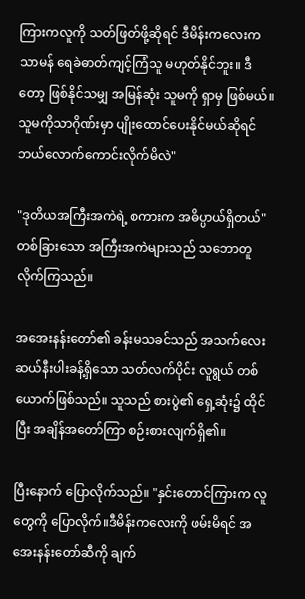ကြားကလူကို သတ်ဖြတ်ဖို့ဆိုရင် ဒီမိန်းကလေးက သာမန် ရေခဲဓာတ်ကျင့်ကြံသူ မဟုတ်နိုင်ဘူး။ ဒီတော့ ဖြစ်နိုင်သမျှ အမြန်ဆုံး သူမကို ရှာမှ ဖြစ်မယ်။ သူမကိုသာဂိုဏ်းမှာ ပျိုးထောင်ပေးနိုင်မယ်ဆိုရင် ဘယ်လောက်ကောင်းလိုက်မိလဲ"

"ဒုတိယအကြီးအကဲရဲ့ စကားက အဓိပ္ပာယ်ရှိတယ်" တစ်ခြားသော အကြီးအကဲများသည် သဘောတူလိုက်ကြသည်။

အအေးနန်းတော်၏ ခန်းမသခင်သည် အသက်လေးဆယ်နီးပါးခန့်ရှိသော သတ်လက်ပိုင်း လူရွယ် တစ်ယောက်ဖြစ်သည်။ သူသည် စားပွဲ၏ ရှေ့ဆုံး၌ ထိုင်ပြီး အချိန်အတော်ကြာ စဉ်းစားလျက်ရှိ၏။

ပြီးနောက် ပြောလိုက်သည်။ "နှင်းတောင်ကြားက လူတွေကို ပြောလိုက်။ဒီမိန်းကလေးကို ဖမ်းမိရင် အအေးနန်းတော်ဆီကို ချက်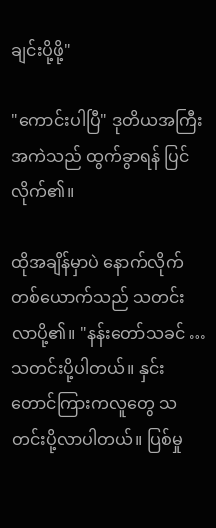ချင်းပို့ဖို့"

"ကောင်းပါပြီ" ဒုတိယအကြီးအကဲသည် ထွက်ခွာရန် ပြင်လိုက်၏။

ထိုအချိန်မှာပဲ နောက်လိုက်တစ်ယောက်သည် သတင်းလာပို့၏။ "နန်းတော်သခင် … သတင်းပို့ပါတယ်။ နှင်းတောင်ကြားကလူတွေ သတင်းပို့လာပါတယ်။ ပြစ်မှု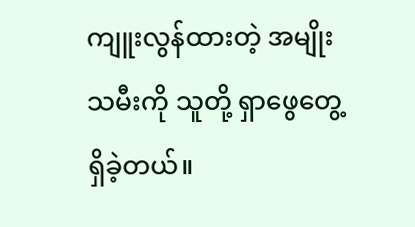ကျူးလွန်ထားတဲ့ အမျိုးသမီးကို သူတို့ ရှာဖွေတွေ့ရှိခဲ့တယ်။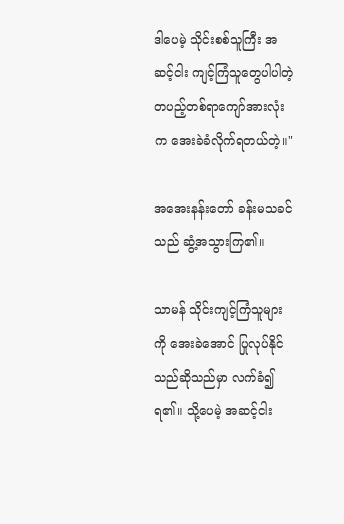ဒါပေမဲ့ သိုင်းစစ်သူကြီး အဆင့်ငါး ကျင့်ကြံသူတွေပါပါတဲ့ တပည့်တစ်‌ရာကျော်အားလုံးက အေးခဲခံလိုက်ရတယ်တဲ့။"

အအေးနန်းတော် ခန်းမသခင်သည် ဆွံ့အသွားကြ၏။

သာမန် သိုင်းကျင့်ကြံသူများကို အေးခဲအောင် ပြုလုပ်နိုင်သည်ဆိုသည်မှာ လက်ခံ၍ ရ၏။ သို့ပေမဲ့ အဆင့်ငါး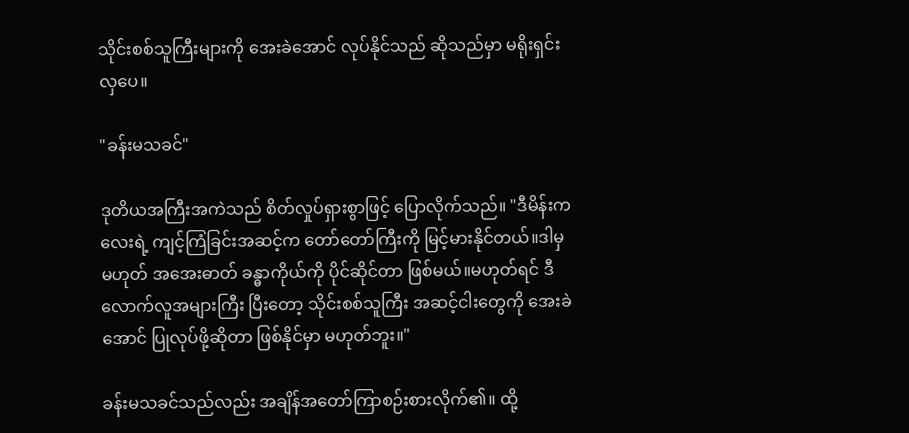သိုင်းစစ်သူကြီးများကို အေးခဲအောင် လုပ်နိုင်သည် ဆိုသည်မှာ မရိုးရှင်းလှပေ။

"ခန်းမသခင်"

ဒုတိယအကြီးအကဲသည် စိတ်လှုပ်ရှားစွာဖြင့် ပြောလိုက်သည်။ "ဒီမိန်းကလေးရဲ့ ကျင့်ကြံခြင်းအဆင့်က တော်တော်ကြီးကို မြင့်မားနိုင်တယ်။ဒါမှမဟုတ် အအေးဓာတ် ခန္ဓာကိုယ်ကို ပိုင်ဆိုင်တာ ဖြစ်မယ်။မဟုတ်ရင် ဒီလောက်လူအများကြီး ပြီးတော့ သိုင်းစစ်သူကြီး အဆင့်ငါးတွေကို အေးခဲအောင် ပြုလုပ်ဖို့ဆိုတာ ဖြစ်နိုင်မှာ မဟုတ်ဘူး။"

ခန်းမသခင်သည်လည်း အချိန်အတော်ကြာစဉ်းစားလိုက်၏။ ထို့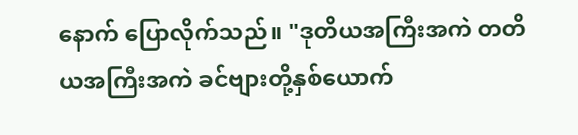နောက် ပြောလိုက်သည်။ "ဒုတိယအကြီးအကဲ တတိယအကြီးအကဲ ခင်ဗျားတို့နှစ်ယောက်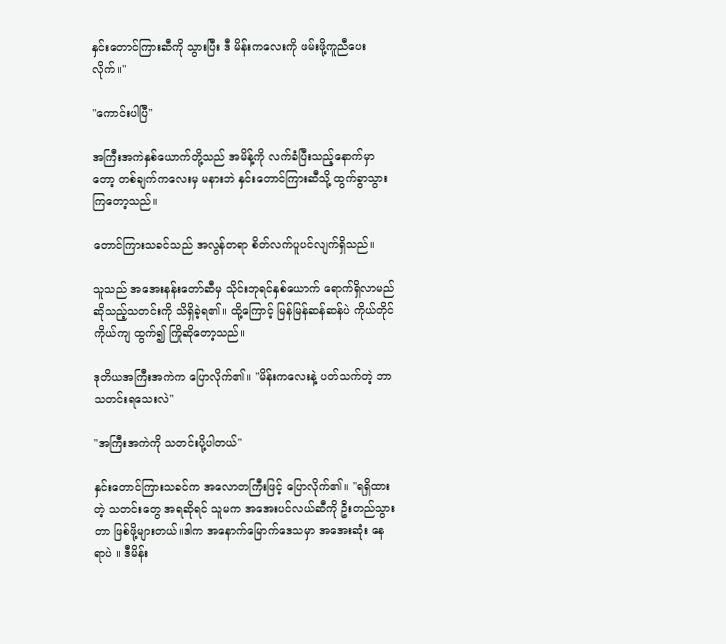နှင်းတောင်ကြားဆီကို သွားပြီး ဒီ မိန်းကလေးကို ဖမ်းဖို့ကူညီပေးလိုက်။"

"ကောင်းပါပြီ"

အကြီးအကဲနှစ်ယောက်တို့သည် အမိန့်ကို လက်ခံပြီးသည့်နောက်မှာတော့ တစ်ချက်ကလေးမှ မနားဘဲ နှင်းတောင်ကြားဆီသို့ ထွက်ခွာသွားကြတော့သည်။

တောင်ကြားသခင်သည် အလွန်တရာ စိတ်လက်ပူပင်လျက်ရှိသည်။

သူသည် အအေးနန်းတော်ဆီမှ သိုင်းဘုရင်နှစ်ယောက် ရောက်ရှိလာမည်ဆိုသည့်သတင်းကို သိရှိခဲ့ရ၏။ ထို့ကြောင့် မြန်မြန်ဆန်ဆန်ပဲ ကိုယ်တိုင်ကိုယ်ကျ ထွက်၍ ကြိုဆိုတော့သည်။

ဒုတိယအကြီးအကဲက ပြောလိုက်၏။ "မိန်းကလေးနဲ့ ပတ်သက်တဲ့ ဘာသတင်းရသေးလဲ"

"အကြီးအကဲကို သတင်းပို့ပါတယ်"

နှင်းတောင်ကြားသခင်က အလောတကြီးဖြင့် ပြောလိုက်၏။ "ရရှိထားတဲ့ သတင်းတွေ အရဆိုရင် သူမက အအေးပင်လယ်ဆီကို ဦးတည်သွားတာ ဖြစ်ဖို့များတယ်။ဒါက အနောက်မြောက်ဒေသမှာ အအေးဆုံး နေရာပဲ ။ ဒီမိန်း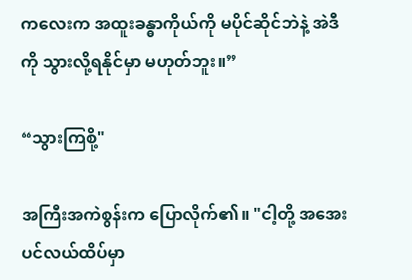ကလေးက အထူးခန္ဓာကိုယ်ကို မပိုင်ဆိုင်ဘဲနဲ့ အဲဒီကို သွားလို့ရနိုင်မှာ မဟုတ်ဘူး။”

“သွားကြစို့"

အကြီးအကဲစွန်းက ပြောလိုက်၏။ "ငါ့တို့ အအေးပင်လယ်ထိပ်မှာ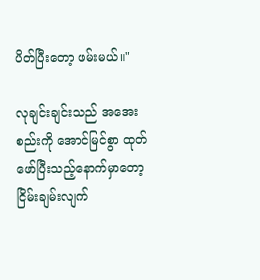ပိတ်ပြီးတော့ ဖမ်းမယ်။"

လုချင်းချင်းသည် အအေးစည်းကို အောင်မြင်စွာ ထုတ်ဖော်ပြီးသည့်နောက်မှာတော့ ငြိမ်းချမ်းလျက်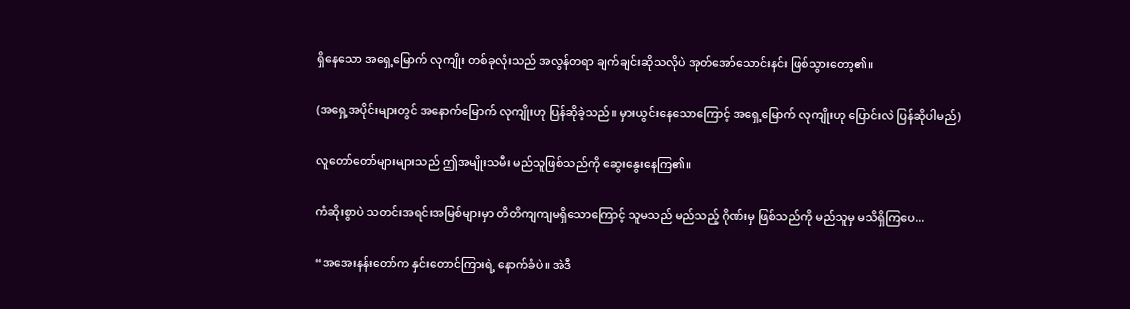ရှိနေသော အရှေ့မြောက် လုကျိုး တစ်ခုလုံးသည် အလွန်တရာ ချက်ချင်းဆိုသလိုပဲ အုတ်အော်သောင်းနင်း ဖြစ်သွားတော့၏။

(အရှေ့အပိုင်းများတွင် အနောက်မြောက် လုကျိုးဟု ပြန်ဆိုခဲ့သည်။ မှားယွင်းနေသောကြောင့် အရှေ့မြောက် လုကျိုးဟု ပြောင်းလဲ ပြန်ဆိုပါမည်)

လူတော်တော်များများသည် ဤအမျိုးသမီး မည်သူဖြစ်သည်ကို ဆွေးနွေးနေကြ၏။

ကံဆိုးစွာပဲ သတင်းအရင်းအမြစ်များမှာ တိတိကျကျမရှိသောကြောင့် သူမသည် မည်သည့် ဂိုဏ်းမှ ဖြစ်သည်ကို မည်သူမှ မသိရှိကြပေ...

“အအေးနန်းတော်က နှင်းတောင်ကြားရဲ့ နောက်ခံပဲ။ အဲဒီ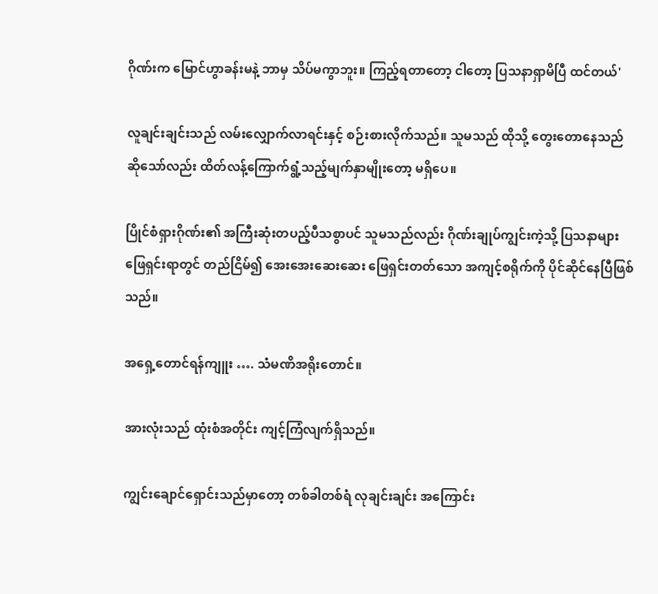ဂိုဏ်းက မြောင်ဟွာခန်းမနဲ့ ဘာမှ သိပ်မကွာဘူး။ ကြည့်ရတာတော့ ငါတော့ ပြသနာရှာမိပြီ ထင်တယ်'

လူချင်းချင်းသည် လမ်းလျှောက်လာရင်းနှင့် စဉ်းစားလိုက်သည်။ သူမသည် ထိုသို့ တွေးတောနေသည်ဆိုသော်လည်း ထိတ်လန့်ကြောက်ရွံ့သည့်မျက်နှာမျိုးတော့ မရှိပေ။

ပြိုင်စံရှားဂိုဏ်း၏ အကြီးဆုံးတပည့်ပီသစွာပင် သူမသည်လည်း ဂိုဏ်းချုပ်ကျွင်းကဲ့သို့ ပြသနာများ ဖြေရှင်းရာတွင် တည်ငြိမ်၍ အေးအေးဆေးဆေး ဖြေရှင်းတတ်သော အကျင့်စရိုက်ကို ပိုင်ဆိုင်နေပြီဖြစ်သည်။

အရှေ့တောင်ရန်ကျူး …. သံမဏိအရိုးတောင်။

အားလုံးသည် ထုံးစံအတိုင်း ကျင့်ကြံလျက်ရှိသည်။

ကျွင်းချောင်ရှောင်းသည်မှာတော့ တစ်ခါတစ်ရံ လုချင်းချင်း အကြောင်း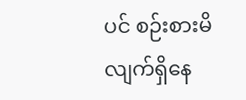ပင် စဉ်းစားမိလျက်ရှိနေ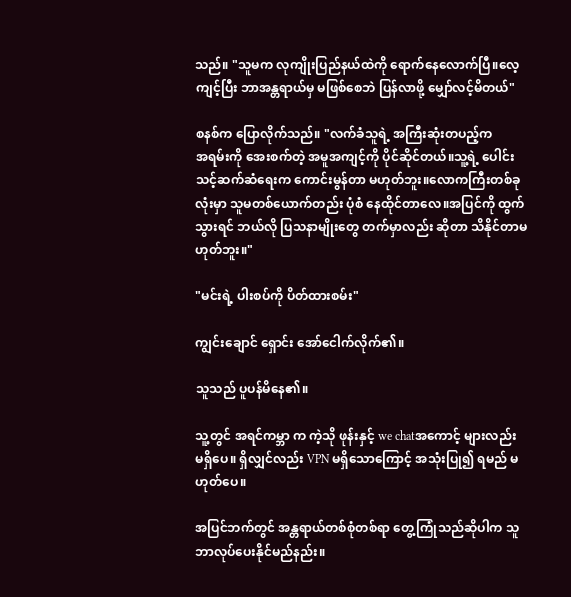သည်။ "သူမက လုကျိုးပြည်နယ်ထဲကို ရောက်နေလောက်ပြီ။လေ့ကျင့်ပြီး ဘာအန္တရာယ်မှ မဖြစ်စေဘဲ ပြန်လာဖို့ မျှော်လင့်မိတယ်"

စနစ်က ပြောလိုက်သည်။ "လက်ခံသူရဲ့ အကြီးဆုံးတပည့်က အ‌ရမ်းကို အေးစက်တဲ့ အမူအကျင့်ကို ပိုင်ဆိုင်တယ်။သူ့ရဲ့ ပေါင်းသင့်ဆက်ဆံရေးက ကောင်းမွန်တာ မဟုတ်ဘူး။လောကကြီးတစ်ခု လုံးမှာ သူမတစ်ယောက်တည်း ပုံစံ နေထိုင်တာလေ။အပြင်ကို ထွက်သွားရင် ဘယ်လို ပြသနာမျိုးတွေ တက်မှာလည်း ဆိုတာ သိနိုင်တာမဟုတ်ဘူး။"

"မင်းရဲ့ ပါးစပ်ကို ပိတ်ထားစမ်း"

ကျွင်းချောင် ရှောင်း အော်ငေါက်လိုက်၏။

သူသည် ပူပန်မိနေ၏။

သူ့တွင် အရင်ကမ္ဘာ က ကဲ့သို ဖုန်းနှင့် we chatအကောင့် များလည်း မရှိပေ။ ရှိလျှင်လည်း VPN မရှိသောကြောင့် အသုံးပြု၍ ရမည် မဟုတ်ပေ။

အပြင်ဘက်တွင် အန္တရာယ်တစ်စုံတစ်ရာ တွေ့ကြုံသည်ဆိုပါက သူ ဘာလုပ်ပေးနိုင်မည်နည်း။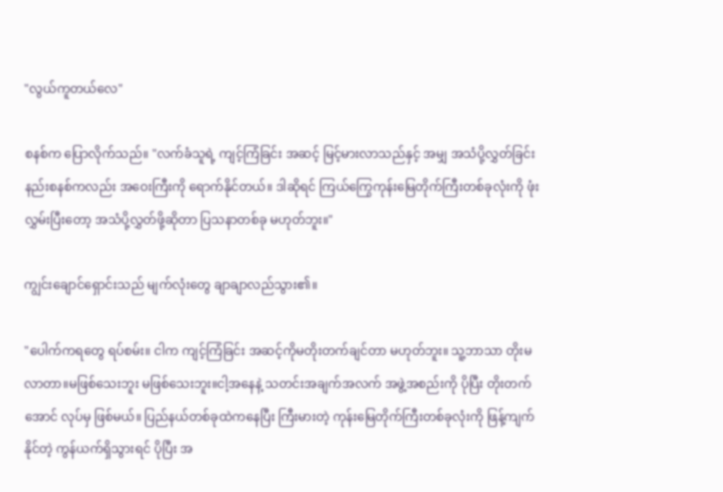"လွယ်ကူတယ်လေ"

စနစ်က ပြောလိုက်သည်။ "လက်ခံသူရဲ့ ကျင့်ကြံခြင်း အဆင့် မြင့်မားလာသည်နှင့် အမျှ အသံပို့လွှတ်ခြင်း နည်းစနစ်ကလည်း အဝေးကြီးကို ရောက်နိုင်တယ်။ ဒါဆိုရင် ကြယ်ကြွေကုန်းမြေတိုက်ကြီးတစ်ခုလုံးကို ဖုံးလွှမ်းပြီးတော့ အသံပို့လွှတ်ဖို့ဆိုတာ ပြသနာတစ်ခု မဟုတ်ဘူး။"

ကျွင်းချောင်ရှောင်းသည် မျက်လုံးတွေ ချာချာလည်သွား၏။

"ပေါက်ကရတွေ ရပ်စမ်း။ ငါက ကျင့်ကြံခြင်း အဆင့်ကိုမတိုးတက်ချင်တာ မဟုတ်ဘူး။ သူ့ဘာသာ တိုးမလာတာ။မဖြစ်သေးဘူး မဖြစ်သေးဘူး။ငါ့အနေနဲ့ သတင်းအချက်အလက် အဖွဲ့အစည်းကို ပိုပြီး တိုးတက်အောင် လုပ်မှ ဖြစ်မယ်။ ပြည်နယ်တစ်ခုထဲကနေပြီး ကြီးမားတဲ့ ကုန်းမြေတိုက်ကြီးတစ်ခုလုံးကို ဖြန့်ကျက်နိုင်တဲ့ ကွန်ယက်ရှိသွားရင် ပိုပြီး အ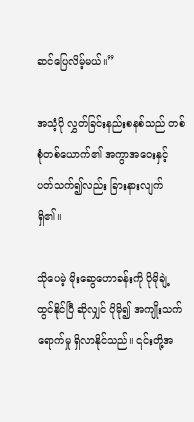ဆင်ပြေလိမ့်မယ်။”

အသံ့ပို လွှတ်ခြင်းနည်းစနစ်သည် တစ်စုံတစ်ယောက်၏ အကွာအဝေးနှင့် ပတ်သက်၍လည်း ခြားနားလျက်ရှိ၏။

သိုပေမဲ့ မိုးဆွေဟောခန်းကို ပိုမိုချဲ့ထွင်နိုင်ပြီ ဆိုလျှင် ပိုမို၍ အကျိုးသက်ရောက်မှု ရှိလာနိုင်သည်။ ၎င်းတို့အ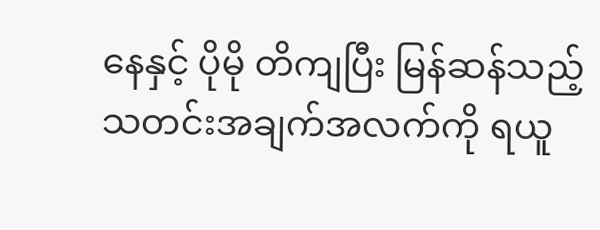နေနှင့် ပိုမို တိကျပြီး မြန်ဆန်သည့် သတင်းအချက်အလက်ကို ရယူ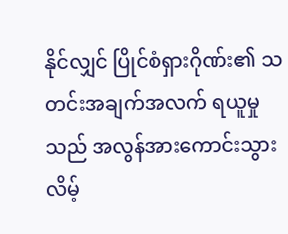နိုင်လျှင် ပြိုင်စံရှားဂိုဏ်း၏ သတင်းအချက်အလက် ရယူမှုသည် အလွန်အားကောင်းသွားလိမ့်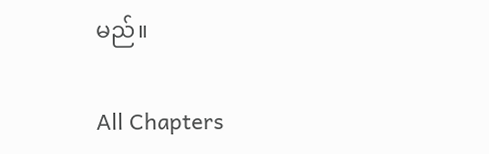မည်။

All Chapters